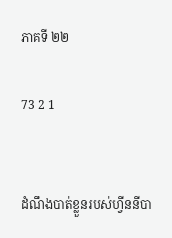ភាគទី ២២

73 2 1


ដំណឹងបាត់ខ្លួនរបស់ហ្វីននីបា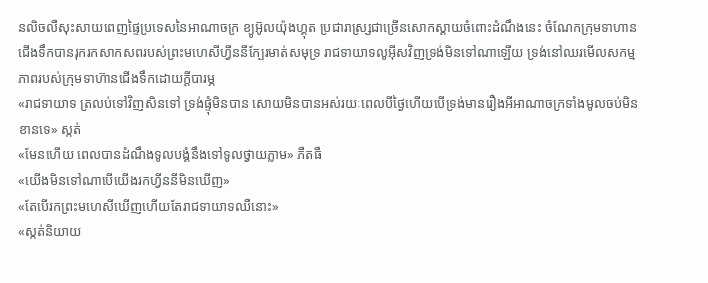នលិចលឺសុះសាយពេញផ្ទៃប្រទេសនៃអាណាចក្រ ខ្យូអ៊ូលយ៉ុងហ្គុត ប្រជារាស្រ្សជាច្រើនសោកស្ដាយចំពោះដំណឹងនេះ ចំណែកក្រុមទាហានជើងទឹកបានរុករកសាកសពរបស់ព្រះមហេសីហ្វីននីក្បែរមាត់សមុទ្រ រាជទាយាទលូអុីសវិញទ្រង់មិនទៅណាឡើយ ទ្រង់នៅឈរមើលសកម្មភាពរបស់ក្រុមទាហ៊ានជើងទឹកដោយក្ដីបារម្ភ
«រាជទាយាទ ត្រលប់ទៅវិញសិនទៅ ទ្រង់ផ្ទុំមិនបាន សោយមិនបានអស់រយៈពេលបីថ្ងៃហើយបើទ្រង់មានរឿងអីអាណាចក្រទាំងមូលចប់មិនខានទេ» ស្កត់
«មែនហើយ ពេលបានដំណឹងទូលបង្គំនឹងទៅទូលថ្វាយភ្លាម» ភឺតធឺ
«យើងមិនទៅណាបើយើងរកហ្វីននីមិនឃើញ»
«តែបើរកព្រះមហេសីឃើញហើយតែរាជទាយាទឈឺនោះ»
«ស្កត់និយាយ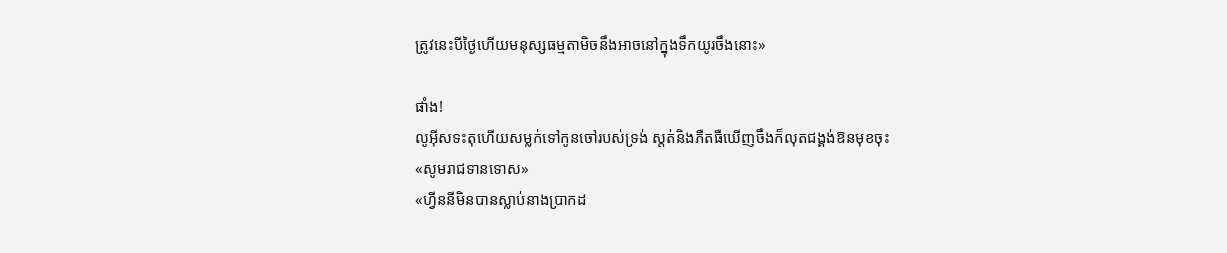ត្រូវនេះបីថ្ងៃហើយមនុស្សធម្មតាមិចនឹងអាចនៅក្នុងទឹកយូរចឹងនោះ»

ផាំង!
លូអុីសទះតុហើយសម្លក់ទៅកូនចៅរបស់ទ្រង់ ស្ដត់និងភឺតធឺឃើញចឹងក៏លុតជង្គង់ឱនមុខចុះ
«សូមរាជទានទោស»
«ហ្វីននីមិនបានស្លាប់នាងប្រាកដ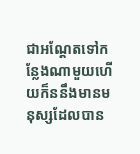ជាអណ្ដែតទៅកន្លែងណាមួយហើយក៏ននឹងមានមនុស្សដែលបាន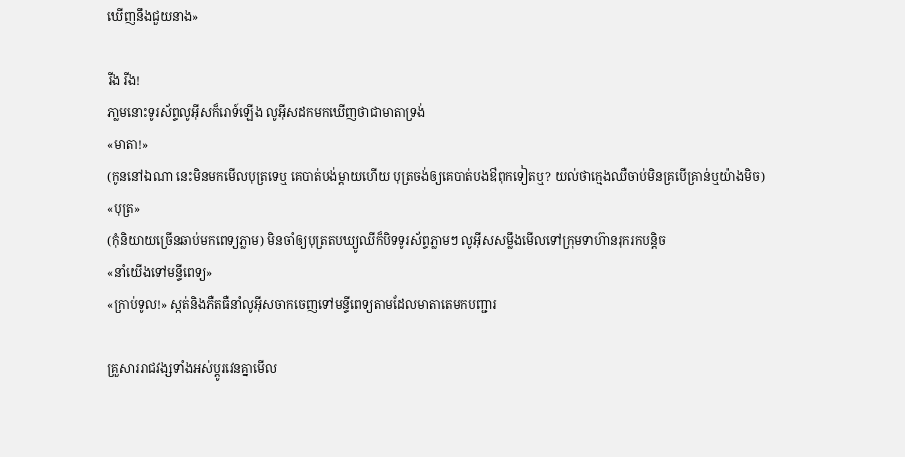ឃើញនឹងជួយនាង»

រីង រីង!
ភា្លមនោះទូរស័ព្ទលូអុីសក៏រោទ៍ឡើង លូអុីសដកមកឃើញថាជាមាតាទ្រង់
«មាតា!»
(កូននៅឯណា នេះមិនមកមើលបុត្រទេឬ គេបាត់បង់ម្ដាយហើយ បុត្រចង់ឲ្យគេបាត់បងឳពុកទៀតឬ? យល់ថាក្មេងឈឺចាប់មិនគ្របើគ្រាន់ឬយ៉ាងមិច)
«បុត្រ»
(កុំនិយាយច្រើនឆាប់មកពេទ្យភ្លាម) មិនចាំឲ្យបុត្រតបឃ្យូឈីក៏បិទទូរស័ព្ទភ្លាមៗ លូអុីសសម្លឹងមើលទៅក្រុមទាហ៊ានរុករកបន្ដិច
«នាំយើងទៅមន្ទីពេទ្យ»
«ក្រាប់ទូល!» ស្កត់និងភឺតធឺនាំលូអុីសចាកចេញទៅមន្ទីពេទ្យតាមដែលមាតាតេមកបញ្ជារ

គ្រួសាររាជវង្សទាំងអស់ប្ដូរវេនគ្នាមើល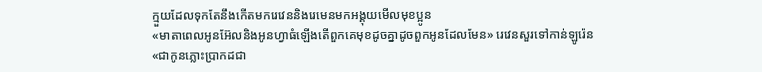ក្មួយដែលទុកតែនឹងកើតមករេវេននិងរេមេនមកអង្គុយមើលមុខប្អូន
«មាតាពេលអូនអ៊ែលនិងអូនហ្វាធំឡើងតើពួកគេមុខដូចគ្នាដូចពួកអូនដែលមែន» រេវេនសួរទៅកាន់ឡូរ៉េន
«ជាកូនភ្លោះប្រាកដជា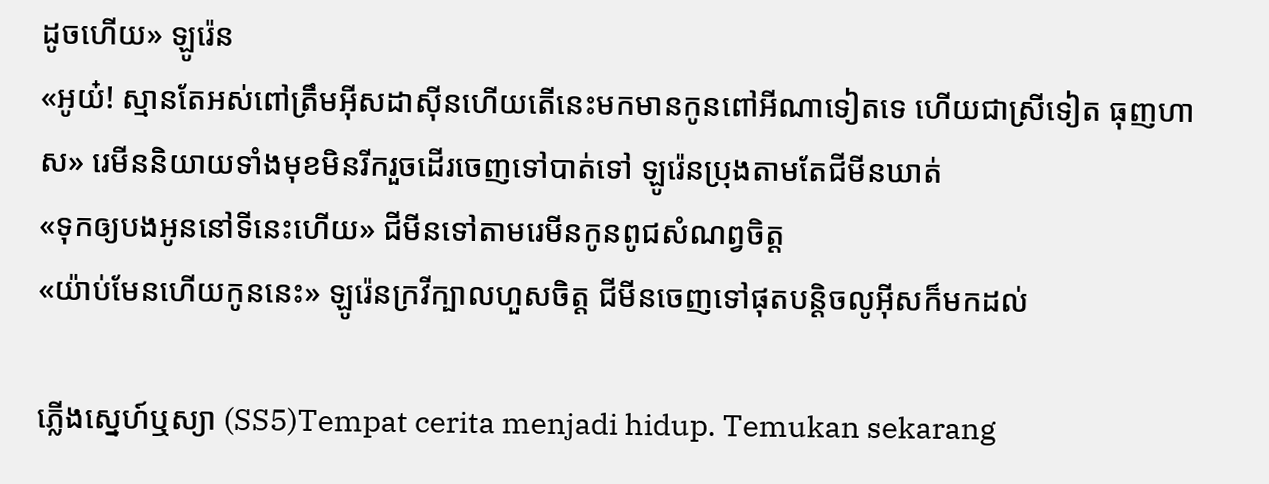ដូចហើយ» ឡូរ៉េន
«អូយ៎! ស្មានតែអស់ពៅត្រឹមអុីសដាសុីនហើយតើនេះមកមានកូនពៅអីណាទៀតទេ ហើយជាស្រីទៀត ធុញហាស» រេមីននិយាយទាំងមុខមិនរីករួចដើរចេញទៅបាត់ទៅ ឡូរ៉េនប្រុងតាមតែជីមីនឃាត់
«ទុកឲ្យបងអូននៅទីនេះហើយ» ជីមីនទៅតាមរេមីនកូនពូជសំណព្វចិត្ត
«យ៉ាប់មែនហើយកូននេះ» ឡូរ៉េនក្រវីក្បាលហួសចិត្ត ជីមីនចេញទៅផុតបន្ដិចលូអុីសក៏មកដល់

ភ្លើងស្នេហ៍ឬស្យា (SS5)Tempat cerita menjadi hidup. Temukan sekarang